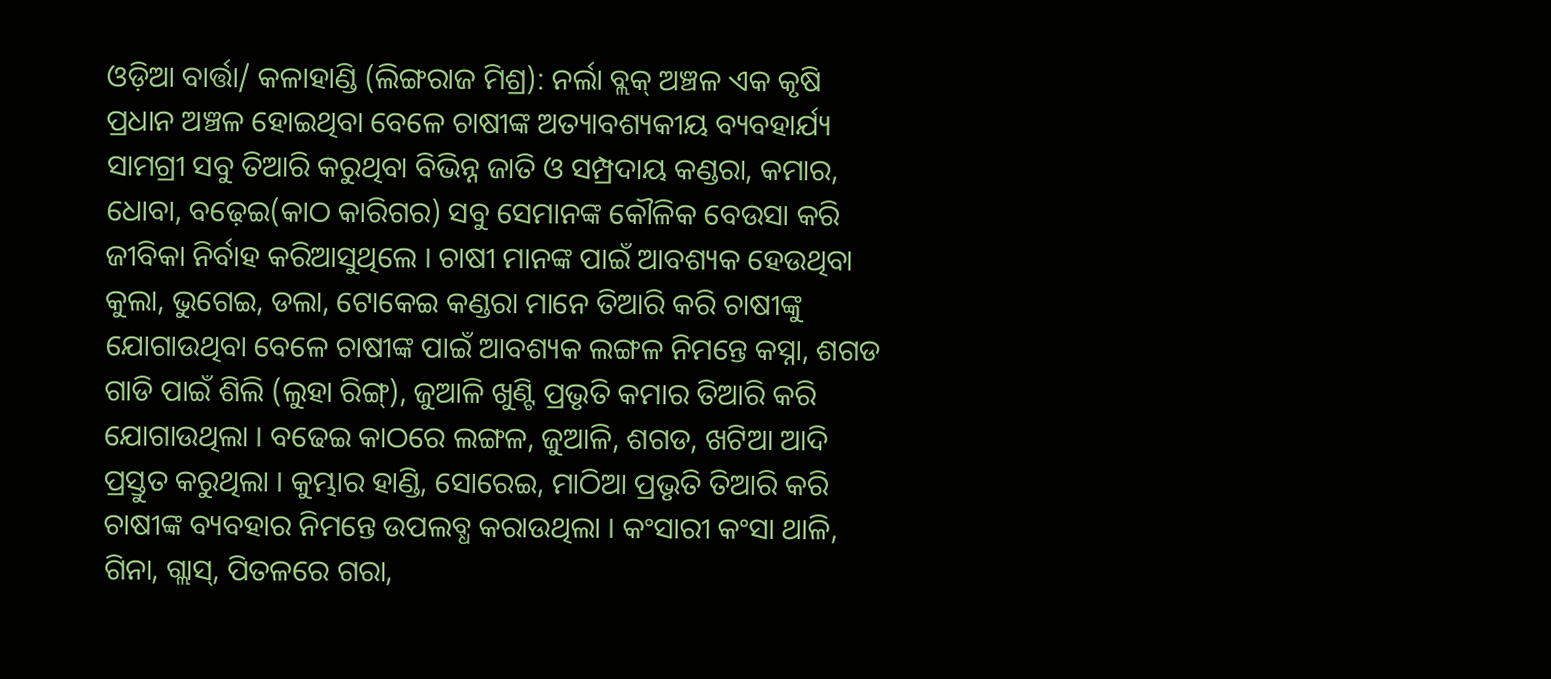ଓଡ଼ିଆ ବାର୍ତ୍ତା/ କଳାହାଣ୍ଡି (ଲିଙ୍ଗରାଜ ମିଶ୍ର): ନର୍ଲା ବ୍ଲକ୍ ଅଞ୍ଚଳ ଏକ କୃଷି ପ୍ରଧାନ ଅଞ୍ଚଳ ହୋଇଥିବା ବେଳେ ଚାଷୀଙ୍କ ଅତ୍ୟାବଶ୍ୟକୀୟ ବ୍ୟବହାର୍ଯ୍ୟ ସାମଗ୍ରୀ ସବୁ ତିଆରି କରୁଥିବା ବିଭିନ୍ନ ଜାତି ଓ ସମ୍ପ୍ରଦାୟ କଣ୍ଡରା, କମାର, ଧୋବା, ବଢ଼େଇ(କାଠ କାରିଗର) ସବୁ ସେମାନଙ୍କ କୌଳିକ ବେଉସା କରି ଜୀବିକା ନିର୍ବାହ କରିଆସୁଥିଲେ । ଚାଷୀ ମାନଙ୍କ ପାଇଁ ଆବଶ୍ୟକ ହେଉଥିବା କୁଲା, ଭୁଗେଇ, ଡଲା, ଟୋକେଇ କଣ୍ଡରା ମାନେ ତିଆରି କରି ଚାଷୀଙ୍କୁ ଯୋଗାଉଥିବା ବେଳେ ଚାଷୀଙ୍କ ପାଇଁ ଆବଶ୍ୟକ ଲଙ୍ଗଳ ନିମନ୍ତେ କସ୍ନା, ଶଗଡ ଗାଡି ପାଇଁ ଶିଲି (ଲୁହା ରିଙ୍ଗ୍), ଜୁଆଳି ଖୁଣ୍ଟି ପ୍ରଭୃତି କମାର ତିଆରି କରି ଯୋଗାଉଥିଲା । ବଢେଇ କାଠରେ ଲଙ୍ଗଳ, ଜୁଆଳି, ଶଗଡ, ଖଟିଆ ଆଦି ପ୍ରସ୍ତୁତ କରୁଥିଲା । କୁମ୍ଭାର ହାଣ୍ଡି, ସୋରେଇ, ମାଠିଆ ପ୍ରଭୃତି ତିଆରି କରି ଚାଷୀଙ୍କ ବ୍ୟବହାର ନିମନ୍ତେ ଉପଲବ୍ଧ କରାଉଥିଲା । କଂସାରୀ କଂସା ଥାଳି, ଗିନା, ଗ୍ଲାସ୍, ପିତଳରେ ଗରା,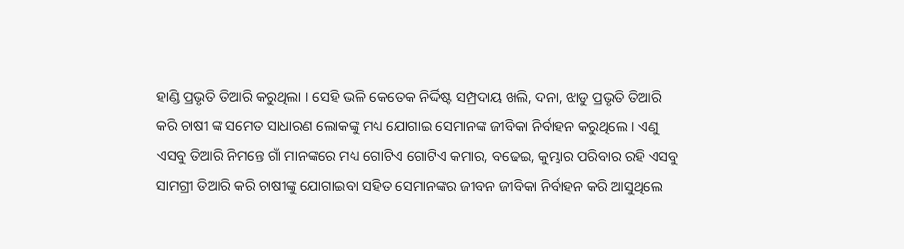ହାଣ୍ଡି ପ୍ରଭୃତି ତିଆରି କରୁଥିଲା । ସେହି ଭଳି କେତେକ ନିର୍ଦ୍ଦିଷ୍ଟ ସମ୍ପ୍ରଦାୟ ଖଲି, ଦନା, ଝାଡୁ ପ୍ରଭୃତି ତିଆରି କରି ଚାଷୀ ଙ୍କ ସମେତ ସାଧାରଣ ଲୋକଙ୍କୁ ମଧ୍ୟ ଯୋଗାଇ ସେମାନଙ୍କ ଜୀବିକା ନିର୍ବାହନ କରୁଥିଲେ । ଏଣୁ ଏସବୁ ତିଆରି ନିମନ୍ତେ ଗାଁ ମାନଙ୍କରେ ମଧ୍ୟ ଗୋଟିଏ ଗୋଟିଏ କମାର, ବଢେଇ, କୁମ୍ଭାର ପରିବାର ରହି ଏସବୁ ସାମଗ୍ରୀ ତିଆରି କରି ଚାଷୀଙ୍କୁ ଯୋଗାଇବା ସହିତ ସେମାନଙ୍କର ଜୀବନ ଜୀବିକା ନିର୍ବାହନ କରି ଆସୁଥିଲେ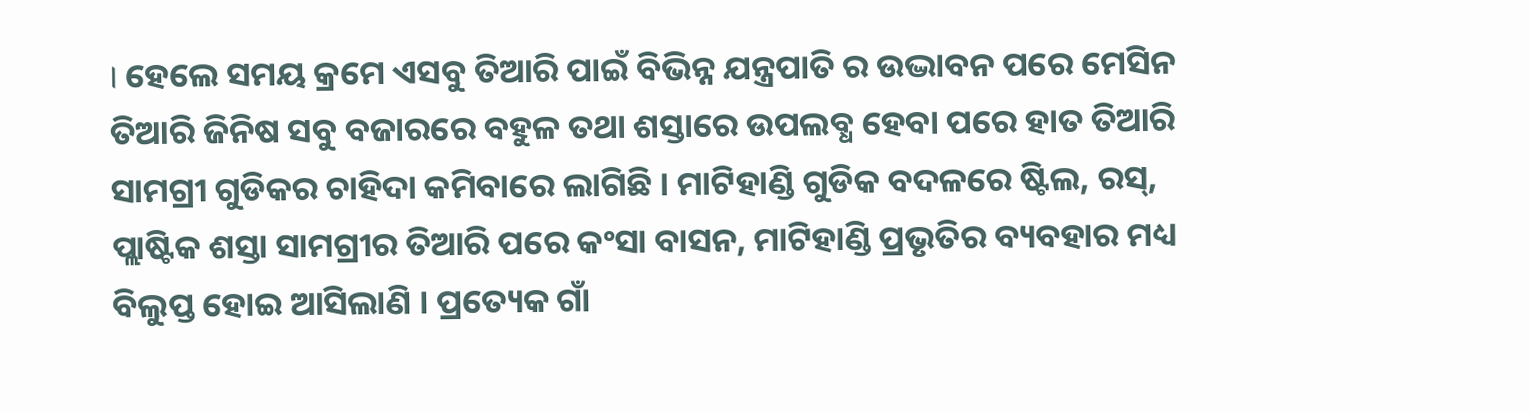। ହେଲେ ସମୟ କ୍ରମେ ଏସବୁ ତିଆରି ପାଇଁ ବିଭିନ୍ନ ଯନ୍ତ୍ରପାତି ର ଉଦ୍ଭାବନ ପରେ ମେସିନ ତିଆରି ଜିନିଷ ସବୁ ବଜାରରେ ବହୁଳ ତଥା ଶସ୍ତାରେ ଉପଲବ୍ଧ ହେବା ପରେ ହାତ ତିଆରି ସାମଗ୍ରୀ ଗୁଡିକର ଚାହିଦା କମିବାରେ ଲାଗିଛି । ମାଟିହାଣ୍ଡି ଗୁଡିକ ବଦଳରେ ଷ୍ଟିଲ, ରସ୍, ପ୍ଲାଷ୍ଟିକ ଶସ୍ତା ସାମଗ୍ରୀର ତିଆରି ପରେ କଂସା ବାସନ, ମାଟିହାଣ୍ଡି ପ୍ରଭୃତିର ବ୍ୟବହାର ମଧ୍ୟ ବିଲୁପ୍ତ ହୋଇ ଆସିଲାଣି । ପ୍ରତ୍ୟେକ ଗାଁ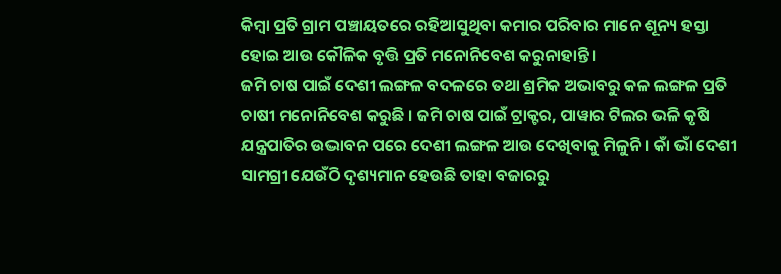କିମ୍ବା ପ୍ରତି ଗ୍ରାମ ପଞ୍ଚାୟତରେ ରହିଆସୁଥିବା କମାର ପରିବାର ମାନେ ଶୂନ୍ୟ ହସ୍ତା ହୋଇ ଆଉ କୌଳିକ ବୃତ୍ତି ପ୍ରତି ମନୋନିବେଶ କରୁନାହାନ୍ତି ।
ଜମି ଚାଷ ପାଇଁ ଦେଶୀ ଲଙ୍ଗଳ ବଦଳରେ ତଥା ଶ୍ରମିକ ଅଭାବରୁ କଳ ଲଙ୍ଗଳ ପ୍ରତି ଚାଷୀ ମନୋନିବେଶ କରୁଛି । ଜମି ଚାଷ ପାଇଁ ଟ୍ରାକ୍ଟର, ପାୱାର ଟିଲର ଭଳି କୃଷି ଯନ୍ତ୍ରପାତିର ଉଦ୍ଭାବନ ପରେ ଦେଶୀ ଲଙ୍ଗଳ ଆଉ ଦେଖିବାକୁ ମିଳୁନି । କାଁ ଭାଁ ଦେଶୀ ସାମଗ୍ରୀ ଯେଉଁଠି ଦୃଶ୍ୟମାନ ହେଉଛି ତାହା ବଜାରରୁ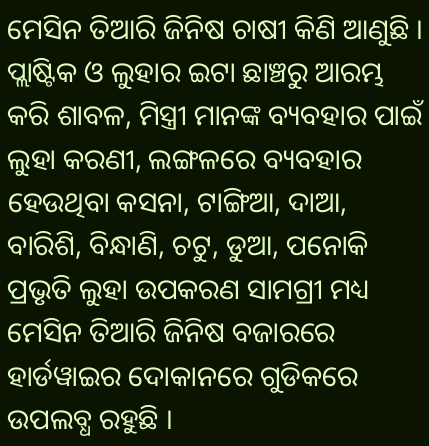ମେସିନ ତିଆରି ଜିନିଷ ଚାଷୀ କିଣି ଆଣୁଛି । ପ୍ଲାଷ୍ଟିକ ଓ ଲୁହାର ଇଟା ଛାଞ୍ଚରୁ ଆରମ୍ଭ କରି ଶାବଳ, ମିସ୍ତ୍ରୀ ମାନଙ୍କ ବ୍ୟବହାର ପାଇଁ ଲୁହା କରଣୀ, ଲଙ୍ଗଳରେ ବ୍ୟବହାର ହେଉଥିବା କସନା, ଟାଙ୍ଗିଆ, ଦାଆ, ବାରିଶି, ବିନ୍ଧାଣି, ଚଟୁ, ଡୁଆ, ପନୋକି ପ୍ରଭୃତି ଲୁହା ଉପକରଣ ସାମଗ୍ରୀ ମଧ୍ୟ ମେସିନ ତିଆରି ଜିନିଷ ବଜାରରେ ହାର୍ଡୱାଇର ଦୋକାନରେ ଗୁଡିକରେ ଉପଲବ୍ଧ ରହୁଛି ।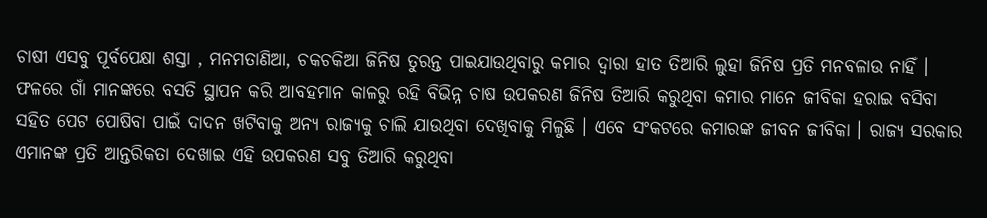ଚାଷୀ ଏସବୁ ପୂର୍ବପେକ୍ଷା ଶସ୍ତା , ମନମତାଣିଆ, ଚକଚକିଆ ଜିନିଷ ତୁରନ୍ତ ପାଇଯାଉଥିବାରୁ କମାର ଦ୍ୱାରା ହାତ ତିଆରି ଲୁହା ଜିନିଷ ପ୍ରତି ମନବଳାଉ ନାହିଁ । ଫଳରେ ଗାଁ ମାନଙ୍କରେ ବସତି ସ୍ଥାପନ କରି ଆବହମାନ କାଳରୁ ରହି ବିଭିନ୍ନ ଚାଷ ଉପକରଣ ଜିନିଷ ତିଆରି କରୁଥିବା କମାର ମାନେ ଜୀବିକା ହରାଇ ବସିବା ସହିତ ପେଟ ପୋଷିବା ପାଇଁ ଦାଦନ ଖଟିବାକୁ ଅନ୍ୟ ରାଜ୍ୟକୁ ଚାଲି ଯାଉଥିବା ଦେଖିବାକୁ ମିଳୁଛି । ଏବେ ସଂକଟରେ କମାରଙ୍କ ଜୀବନ ଜୀବିକା । ରାଜ୍ୟ ସରକାର ଏମାନଙ୍କ ପ୍ରତି ଆନ୍ତରିକତା ଦେଖାଇ ଏହି ଉପକରଣ ସବୁ ତିଆରି କରୁଥିବା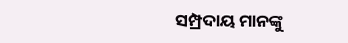ସମ୍ପ୍ରଦାୟ ମାନଙ୍କୁ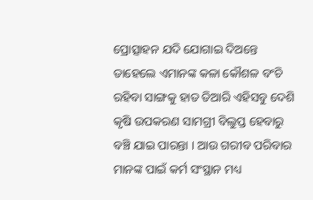ପ୍ରୋତ୍ସାହନ ଯଦି ଯୋଗାଇ ଦିଅନ୍ତେ ତାହେଲେ ଏମାନଙ୍କ କଳା କୌଶଳ ବଂଚି ରହିବା ସାଙ୍ଗକୁ ହାତ ତିଆରି ଏହିସବୁ ଦେଶି କୃଷି ଉପକରଣ ସାମଗ୍ରୀ ବିଲୁପ୍ତ ହେବାରୁ ବଞ୍ଚି ଯାଇ ପାରନ୍ତା । ଆଉ ଗରୀବ ପରିବାର ମାନଙ୍କ ପାଇଁ କର୍ମ ସଂସ୍ଥାନ ମଧ୍ୟ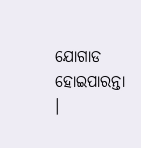ଯୋଗାଡ ହୋଇପାରନ୍ତା ।